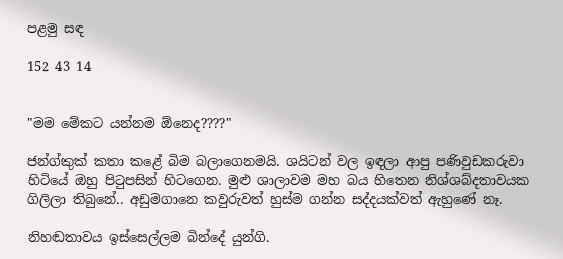පළමු සඳ

152 43 14


"මම මේකට යන්නම ඕනෙද????"

ජන්ග්කුක් කතා කළේ බිම බලාගෙනමයි. ශයිටන් වල ඉඳලා ආපු පණිවුඩකරුවා හිටියේ ඔහු පිටුපසින් හිටගෙන. මුළු ශාලාවම මහ බය හිතෙන නිශ්ශබ්දතාවයක ගිලිලා තිබුනේ.. අඩුමගානෙ කවුරුවත් හුස්ම ගන්න සද්දයක්වත් ඇහුණේ නෑ.

නිහඬතාවය ඉස්සෙල්ලම බින්දේ යුන්ගි.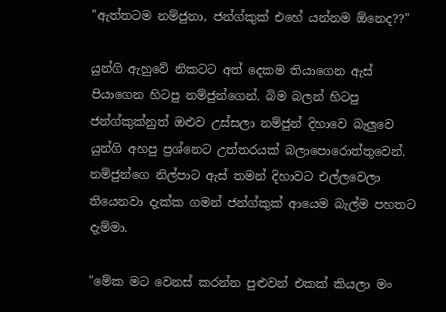"ඇත්තටම නම්ජුනා, ජන්ග්කුක් එහේ යන්නම ඕනෙද??"

යුන්ගි ඇහුවේ නිකටට අත් දෙකම තියාගෙන ඇස් පියාගෙන හිටපු නම්ජුන්ගෙන්. බිම බලන් හිටපු ජන්ග්කුක්නුත් ඔළුව උස්සලා නම්ජුන් දිහාවෙ බැලුවෙ යුන්ගි අහපු ප්‍රශ්නෙට උත්තරයක් බලාපොරොත්තුවෙන්. නම්ජුන්ගෙ නිල්පාට ඇස් තමන් දිහාවට එල්ලවෙලා තියෙනවා දැක්ක ගමන් ජන්ග්කුක් ආයෙම බැල්ම පහතට දැම්මා.

"මේක මට වෙනස් කරන්න පුළුවන් එකක් කියලා මං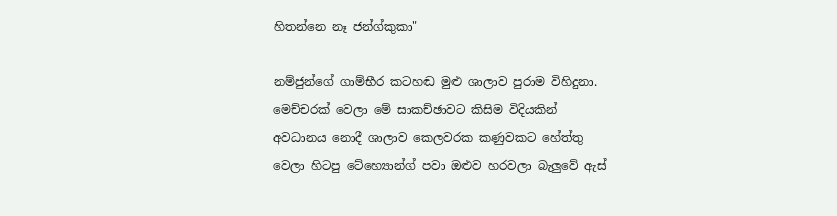හිතන්නෙ නෑ ජන්ග්කුකා"

නම්ජුන්ගේ ගාම්භීර කටහඬ මුළු ශාලාව පුරාම විහිදුනා. මෙච්චරක් වෙලා මේ සාකච්ඡාවට කිසිම විදියකින් අවධානය නොදී ශාලාව කෙලවරක කණුවකට හේත්තු වෙලා හිටපු ටේහ්‍යොන්ග් පවා ඔළුව හරවලා බැලුවේ ඇස්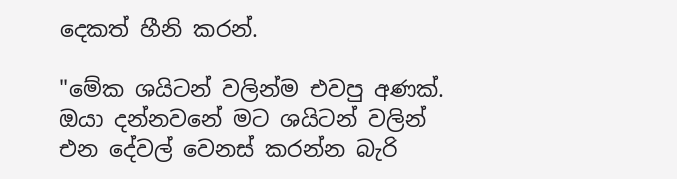දෙකත් හීනි කරන්.

"මේක ශයිටන් වලින්ම එවපු අණක්. ඔයා දන්නවනේ මට ශයිටන් වලින් එන දේවල් වෙනස් කරන්න බැරි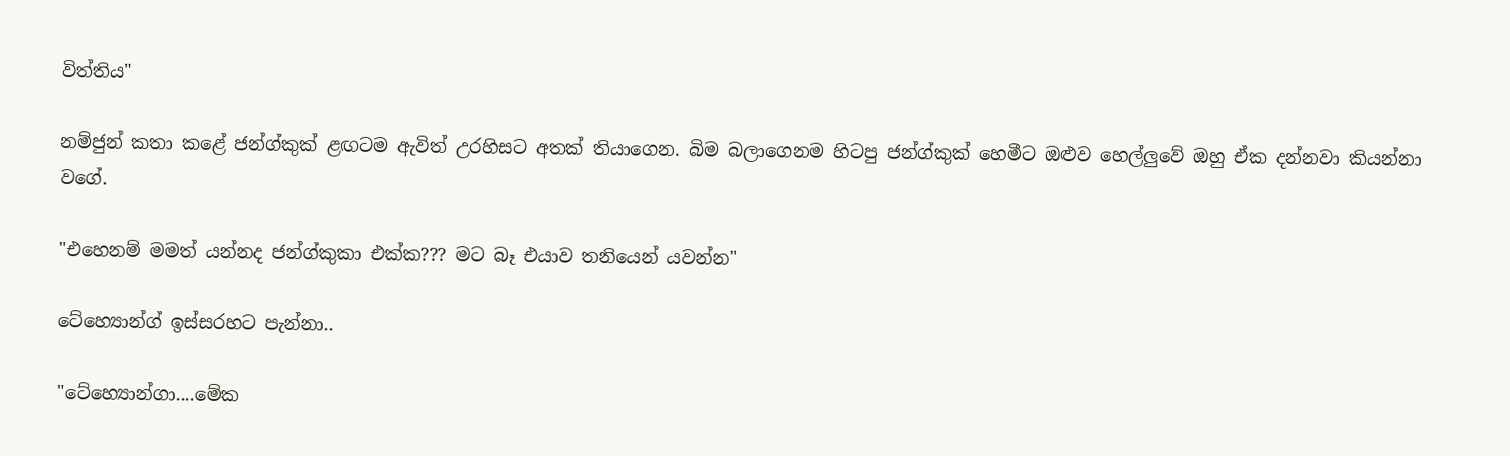විත්තිය"

නම්ජුන් කතා කළේ ජන්ග්කුක් ළඟටම ඇවිත් උරහිසට අතක් තියාගෙන. බිම බලාගෙනම හිටපු ජන්ග්කුක් හෙමීට ඔළුව හෙල්ලුවේ ඔහු ඒක දන්නවා කියන්නා වගේ.

"එහෙනම් මමත් යන්නද ජන්ග්කුකා එක්ක??? මට බෑ එයාව තනියෙන් යවන්න"

ටේහ්‍යොන්ග් ඉස්සරහට පැන්නා..

"ටේහ්‍යොන්ගා....මේක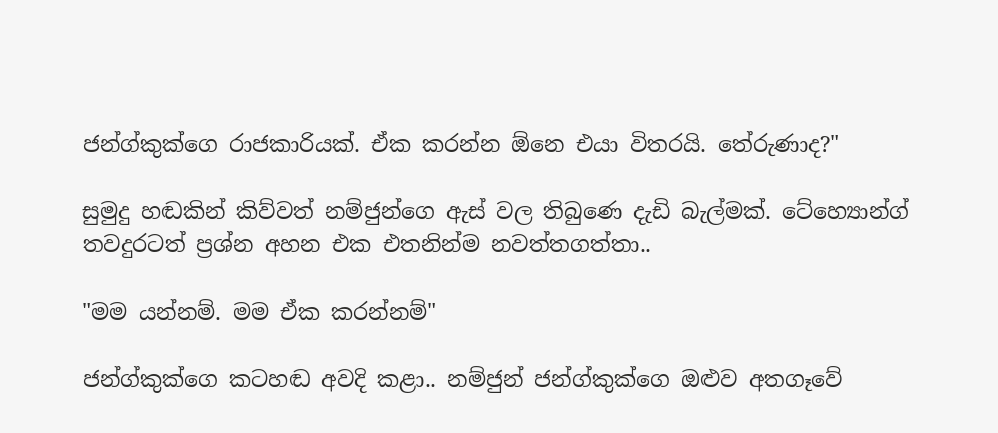ජන්ග්කුක්ගෙ රාජකාරියක්. ඒක කරන්න ඕනෙ එයා විතරයි. තේරුණාද?"

සුමුදු හඬකින් කිව්වත් නම්ජුන්ගෙ ඇස් වල තිබුණෙ දැඩි බැල්මක්. ටේහ්‍යොන්ග් තවදුරටත් ප්‍රශ්න අහන එක එතනින්ම නවත්තගත්තා..

"මම යන්නම්. මම ඒක කරන්නම්"

ජන්ග්කුක්ගෙ කටහඬ අවදි කළා.. නම්ජුන් ජන්ග්කුක්ගෙ ඔළුව අතගෑවේ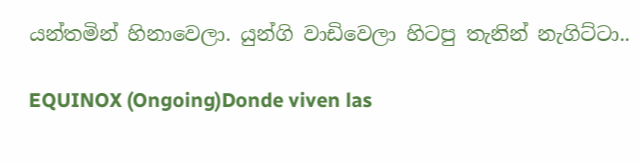යන්තමින් හිනාවෙලා. යුන්ගි වාඩිවෙලා හිටපු තැනින් නැගිට්ටා..

EQUINOX (Ongoing)Donde viven las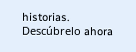historias. Descúbrelo ahora